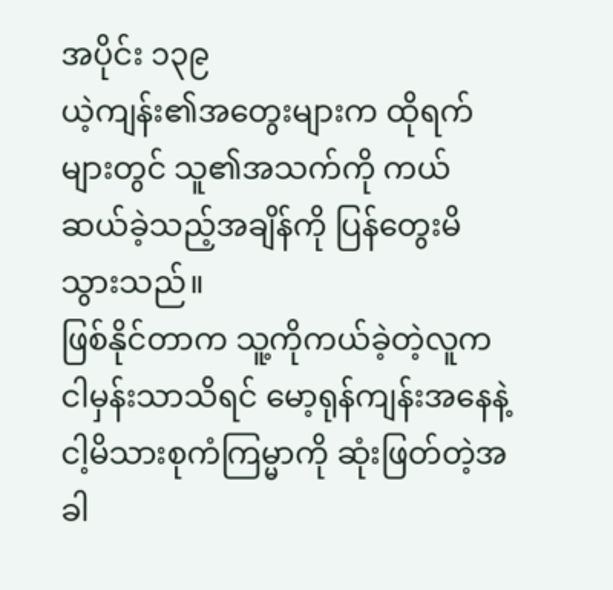အပိုင်း ၁၃၉
ယဲ့ကျန်း၏အတွေးများက ထိုရက်များတွင် သူ၏အသက်ကို ကယ်ဆယ်ခဲ့သည့်အချိန်ကို ပြန်တွေးမိသွားသည်။
ဖြစ်နိုင်တာက သူ့ကိုကယ်ခဲ့တဲ့လူက ငါမှန်းသာသိရင် မော့ရုန်ကျန်းအနေနဲ့ ငါ့မိသားစုကံကြမ္မာကို ဆုံးဖြတ်တဲ့အခါ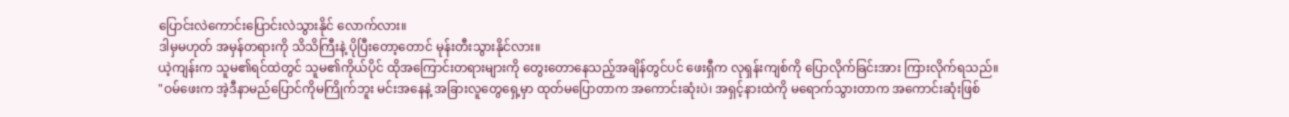ပြောင်းလဲကောင်းပြောင်းလဲသွားနိုင် လောက်လား။
ဒါမှမဟုတ် အမှန်တရားကို သိသိကြီးနဲ့ ပိုပြီးတော့တောင် မုန်းတီးသွားနိုင်လား။
ယဲ့ကျန်းက သူမ၏ရင်ထဲတွင် သူမ၏ကိုယ်ပိုင် ထိုအကြောင်းတရားများကို တွေးတောနေသည့်အချိန်တွင်ပင် ဖေးရှီက လုရှန်းကျစ်ကို ပြောလိုက်ခြင်းအား ကြားလိုက်ရသည်။
"ဝမ်ဖေးက အဲ့ဒီနာမည်ပြောင်ကိုမကြိုက်ဘူး မင်းအနေနဲ့ အခြားလူတွေရှေ့မှာ ထုတ်မပြောတာက အကောင်းဆုံးပဲ၊ အရှင့်နားထဲကို မရောက်သွားတာက အကောင်းဆုံးဖြစ်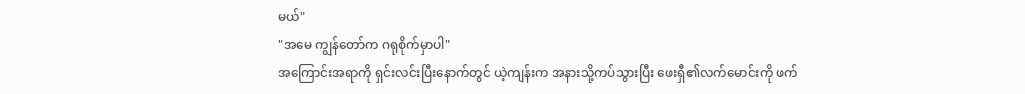မယ်"
"အမေ ကျွန်တော်က ဂရုစိုက်မှာပါ"
အကြောင်းအရာကို ရှင်းလင်းပြီးနောက်တွင် ယဲ့ကျန်းက အနားသို့ကပ်သွားပြီး ဖေးရှီ၏လက်မောင်းကို ဖက်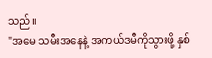သည်။
"အမေ သမီးအနေနဲ့ အကယ်ဒမီကိုသွားဖို့ နှစ်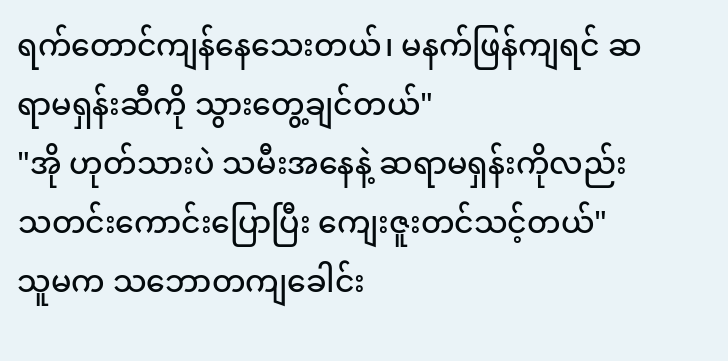ရက်တောင်ကျန်နေသေးတယ်၊ မနက်ဖြန်ကျရင် ဆရာမရှန်းဆီကို သွားတွေ့ချင်တယ်"
"အို ဟုတ်သားပဲ သမီးအနေနဲ့ ဆရာမရှန်းကိုလည်း သတင်းကောင်းပြောပြီး ကျေးဇူးတင်သင့်တယ်"
သူမက သဘောတကျခေါင်း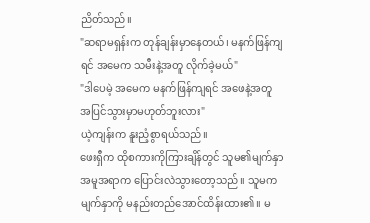ညိတ်သည်။
"ဆရာမရှန်းက တုန်ချန်းမှာနေတယ်၊ မနက်ဖြန်ကျရင် အမေက သမီးနဲ့အတူ လိုက်ခဲ့မယ်"
"ဒါပေမဲ့ အမေက မနက်ဖြန်ကျရင် အဖေနဲ့အတူ အပြင်သွားမှာမဟုတ်ဘူးလား"
ယဲ့ကျန်းက နူးညံ့စွာရယ်သည်။
ဖေးရှီက ထိုစကားကိုကြားချိန်တွင် သူမ၏မျက်နှာအမူအရာက ပြောင်းလဲသွားတော့သည်။ သူမက မျက်နှာကို မနည်းတည်အောင်ထိန်းထား၏။ မ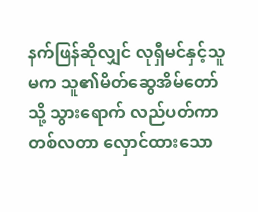နက်ဖြန်ဆိုလျှင် လုရှီမင်နှင့်သူမက သူ၏မိတ်ဆွေအိမ်တော်သို့ သွားရောက် လည်ပတ်ကာ တစ်လတာ လှောင်ထားသော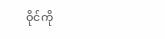ဝိုင်ကို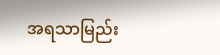အရသာမြည်း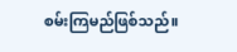စမ်းကြမည်ဖြစ်သည်။